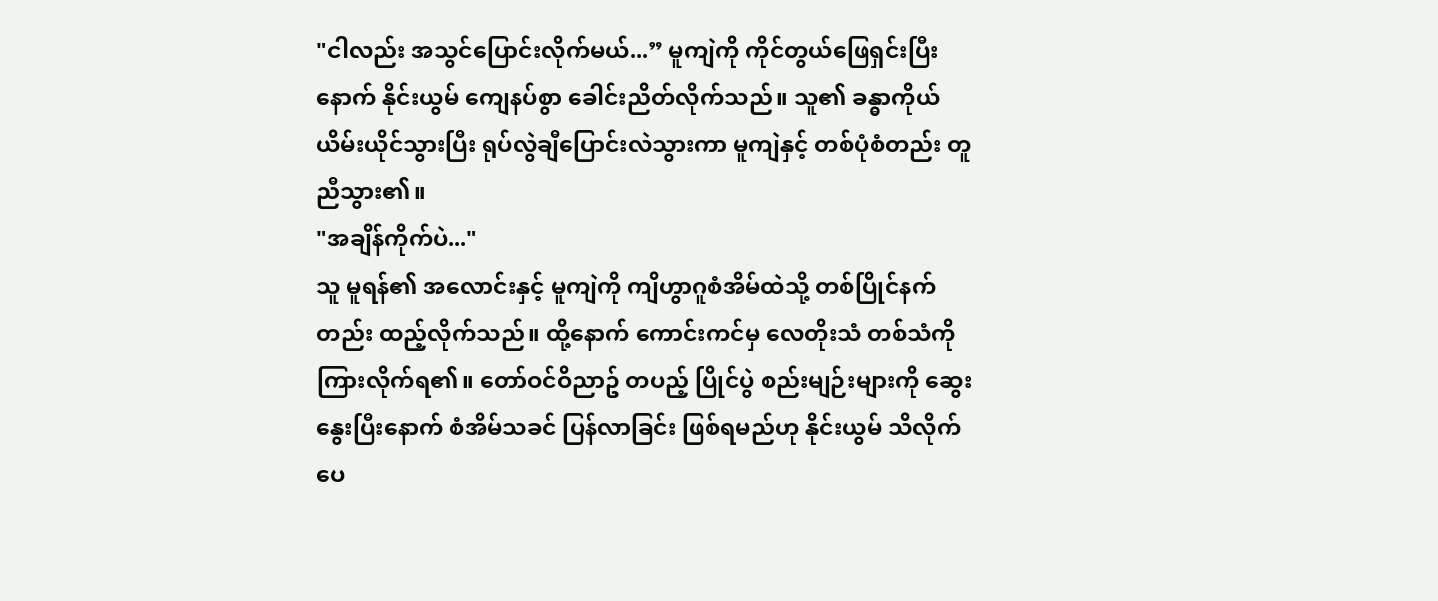"ငါလည်း အသွင်ပြောင်းလိုက်မယ်...” မူကျဲကို ကိုင်တွယ်ဖြေရှင်းပြီးနောက် နိုင်းယွမ် ကျေနပ်စွာ ခေါင်းညိတ်လိုက်သည်။ သူ၏ ခန္ဓာကိုယ် ယိမ်းယိုင်သွားပြီး ရုပ်လွဲချီပြောင်းလဲသွားကာ မူကျဲနှင့် တစ်ပုံစံတည်း တူညီသွား၏။
"အချိန်ကိုက်ပဲ..."
သူ မူရန်၏ အလောင်းနှင့် မူကျဲကို ကျိဟွာဂူစံအိမ်ထဲသို့ တစ်ပြိုင်နက်တည်း ထည့်လိုက်သည်။ ထို့နောက် ကောင်းကင်မှ လေတိုးသံ တစ်သံကို ကြားလိုက်ရ၏။ တော်ဝင်ဝိညာဥ် တပည့် ပြိုင်ပွဲ စည်းမျဉ်းများကို ဆွေးနွေးပြီးနောက် စံအိမ်သခင် ပြန်လာခြင်း ဖြစ်ရမည်ဟု နိုင်းယွမ် သိလိုက်ပေ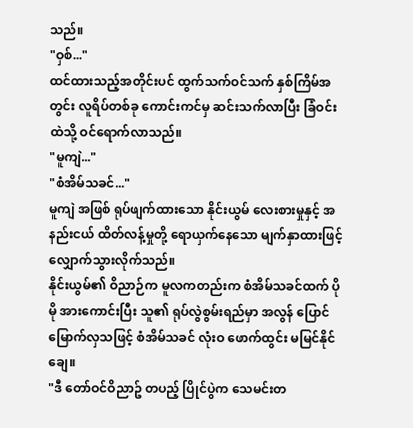သည်။
"ဝှစ်..."
ထင်ထားသည့်အတိုင်းပင် ထွက်သက်ဝင်သက် နှစ်ကြိမ်အတွင်း လူရိပ်တစ်ခု ကောင်းကင်မှ ဆင်းသက်လာပြီး ခြံဝင်းထဲသို့ ဝင်ရောက်လာသည်။
"မူကျဲ..."
"စံအိမ်သခင်..."
မူကျဲ အဖြစ် ရုပ်ဖျက်ထားသော နိုင်းယွမ် လေးစားမှုနှင့် အနည်းငယ် ထိတ်လန့်မှုတို့ ရောယှက်နေသော မျက်နှာထားဖြင့် လျှောက်သွားလိုက်သည်။
နိုင်းယွမ်၏ ဝိညာဉ်က မူလကတည်းက စံအိမ်သခင်ထက် ပိုမို အားကောင်းပြီး သူ၏ ရုပ်လွဲစွမ်းရည်မှာ အလွန် ပြောင်မြောက်လှသဖြင့် စံအိမ်သခင် လုံးဝ ဖောက်ထွင်း မမြင်နိုင်ချေ။
"ဒီ တော်ဝင်ဝိညာဥ် တပည့် ပြိုင်ပွဲက သေမင်းတ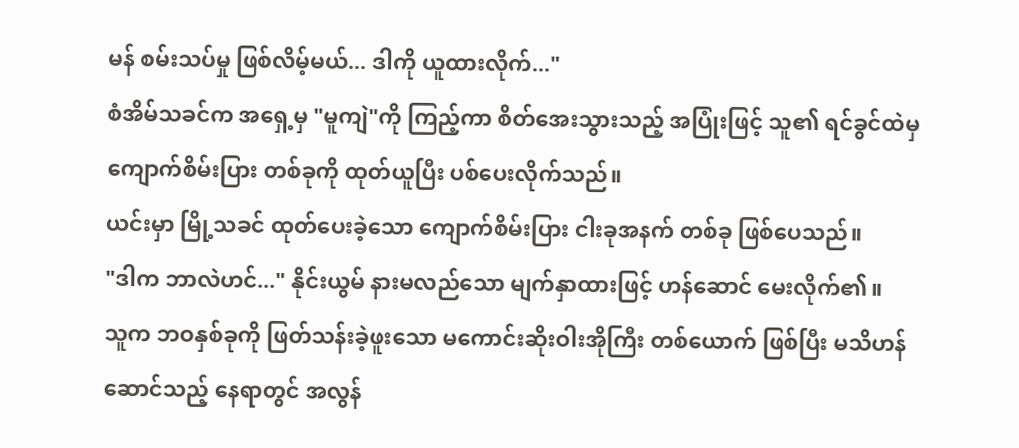မန် စမ်းသပ်မှု ဖြစ်လိမ့်မယ်... ဒါကို ယူထားလိုက်..."
စံအိမ်သခင်က အရှေ့မှ "မူကျဲ"ကို ကြည့်ကာ စိတ်အေးသွားသည့် အပြုံးဖြင့် သူ၏ ရင်ခွင်ထဲမှ ကျောက်စိမ်းပြား တစ်ခုကို ထုတ်ယူပြီး ပစ်ပေးလိုက်သည်။
ယင်းမှာ မြို့သခင် ထုတ်ပေးခဲ့သော ကျောက်စိမ်းပြား ငါးခုအနက် တစ်ခု ဖြစ်ပေသည်။
"ဒါက ဘာလဲဟင်..." နိုင်းယွမ် နားမလည်သော မျက်နှာထားဖြင့် ဟန်ဆောင် မေးလိုက်၏။
သူက ဘဝနှစ်ခုကို ဖြတ်သန်းခဲ့ဖူးသော မကောင်းဆိုးဝါးအိုကြီး တစ်ယောက် ဖြစ်ပြီး မသိဟန်ဆောင်သည့် နေရာတွင် အလွန်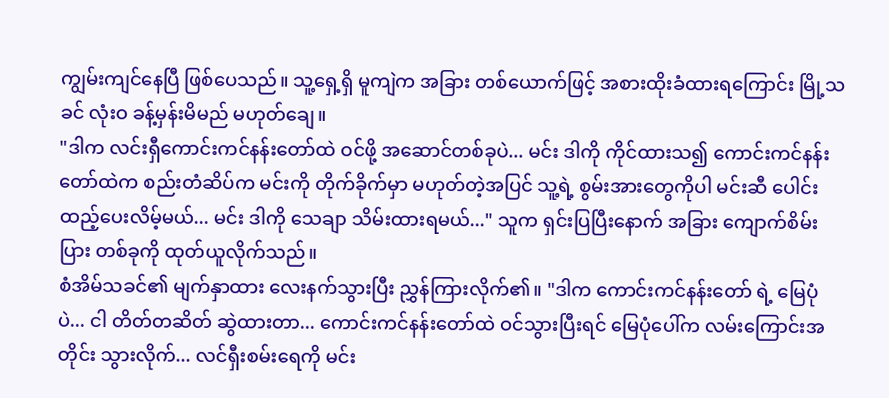ကျွမ်းကျင်နေပြီ ဖြစ်ပေသည်။ သူ့ရှေ့ရှိ မူကျဲက အခြား တစ်ယောက်ဖြင့် အစားထိုးခံထားရကြောင်း မြို့သခင် လုံးဝ ခန့်မှန်းမိမည် မဟုတ်ချေ။
"ဒါက လင်းရှီကောင်းကင်နန်းတော်ထဲ ဝင်ဖို့ အဆောင်တစ်ခုပဲ... မင်း ဒါကို ကိုင်ထားသ၍ ကောင်းကင်နန်းတော်ထဲက စည်းတံဆိပ်က မင်းကို တိုက်ခိုက်မှာ မဟုတ်တဲ့အပြင် သူ့ရဲ့ စွမ်းအားတွေကိုပါ မင်းဆီ ပေါင်းထည့်ပေးလိမ့်မယ်... မင်း ဒါကို သေချာ သိမ်းထားရမယ်..." သူက ရှင်းပြပြီးနောက် အခြား ကျောက်စိမ်းပြား တစ်ခုကို ထုတ်ယူလိုက်သည်။
စံအိမ်သခင်၏ မျက်နှာထား လေးနက်သွားပြီး ညွှန်ကြားလိုက်၏။ "ဒါက ကောင်းကင်နန်းတော် ရဲ့ မြေပုံပဲ... ငါ တိတ်တဆိတ် ဆွဲထားတာ... ကောင်းကင်နန်းတော်ထဲ ဝင်သွားပြီးရင် မြေပုံပေါ်က လမ်းကြောင်းအတိုင်း သွားလိုက်... လင်ရှီးစမ်းရေကို မင်း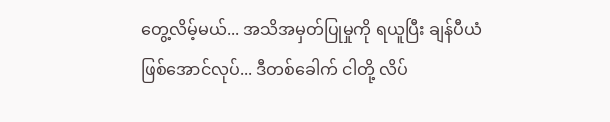တွေ့လိမ့်မယ်... အသိအမှတ်ပြုမှုကို ရယူပြီး ချန်ပီယံ ဖြစ်အောင်လုပ်... ဒီတစ်ခေါက် ငါတို့ လိပ်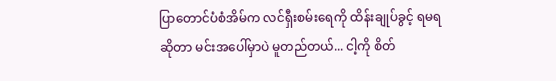ပြာတောင်ပံစံအိမ်က လင်ရှီးစမ်းရေကို ထိန်းချုပ်ခွင့် ရမရ ဆိုတာ မင်းအပေါ်မှာပဲ မူတည်တယ်... ငါ့ကို စိတ်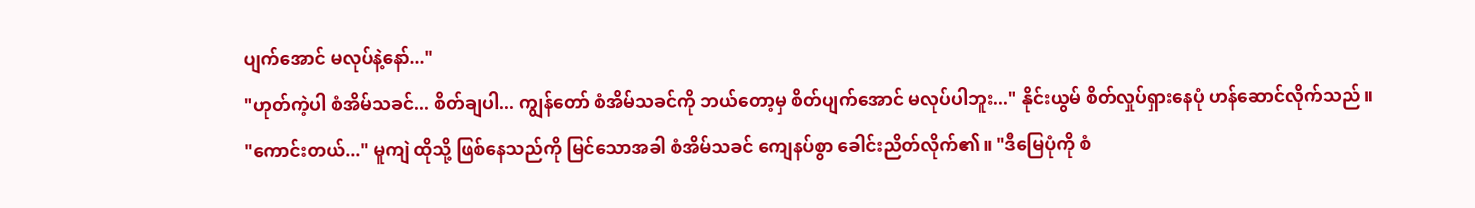ပျက်အောင် မလုပ်နဲ့နော်..."
"ဟုတ်ကဲ့ပါ စံအိမ်သခင်... စိတ်ချပါ... ကျွန်တော် စံအိမ်သခင်ကို ဘယ်တော့မှ စိတ်ပျက်အောင် မလုပ်ပါဘူး..." နိုင်းယွမ် စိတ်လှုပ်ရှားနေပုံ ဟန်ဆောင်လိုက်သည်။
"ကောင်းတယ်..." မူကျဲ ထိုသို့ ဖြစ်နေသည်ကို မြင်သောအခါ စံအိမ်သခင် ကျေနပ်စွာ ခေါင်းညိတ်လိုက်၏။ "ဒီမြေပုံကို စံ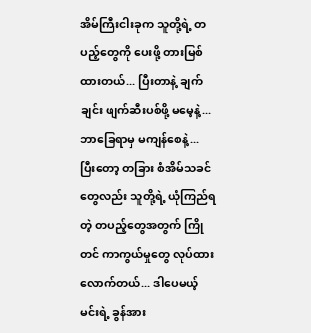အိမ်ကြီးငါးခုက သူတို့ရဲ့ တပည့်တွေကို ပေးဖို့ တားမြစ်ထားတယ်... ပြီးတာနဲ့ ချက်ချင်း ဖျက်ဆီးပစ်ဖို့ မမေ့နဲ့... ဘာခြေရာမှ မကျန်စေနဲ့... ပြီးတော့ တခြား စံအိမ်သခင်တွေလည်း သူတို့ရဲ့ ယုံကြည်ရတဲ့ တပည့်တွေအတွက် ကြိုတင် ကာကွယ်မှုတွေ လုပ်ထားလောက်တယ်... ဒါပေမယ့် မင်းရဲ့ ခွန်အား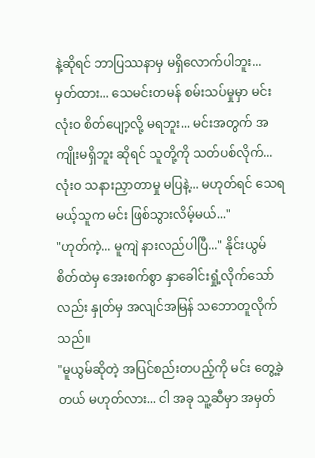နဲ့ဆိုရင် ဘာပြဿနာမှ မရှိလောက်ပါဘူး... မှတ်ထား... သေမင်းတမန် စမ်းသပ်မှုမှာ မင်း လုံးဝ စိတ်ပျော့လို့ မရဘူး... မင်းအတွက် အကျိုးမရှိဘူး ဆိုရင် သူတို့ကို သတ်ပစ်လိုက်... လုံးဝ သနားညှာတာမှု မပြနဲ့... မဟုတ်ရင် သေရမယ့်သူက မင်း ဖြစ်သွားလိမ့်မယ်..."
"ဟုတ်ကဲ့... မူကျဲ နားလည်ပါပြီ..." နိုင်းယွမ် စိတ်ထဲမှ အေးစက်စွာ နှာခေါင်းရှုံ့လိုက်သော်လည်း နှုတ်မှ အလျင်အမြန် သဘောတူလိုက်သည်။
"မူယွမ်ဆိုတဲ့ အပြင်စည်းတပည့်ကို မင်း တွေ့ခဲ့တယ် မဟုတ်လား... ငါ အခု သူ့ဆီမှာ အမှတ်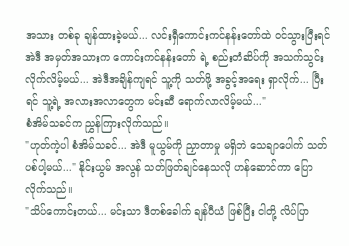အသား တစ်ခု ချန်ထားခဲ့မယ်... လင်းရှီကောင်းကင်နန်းတော်ထဲ ဝင်သွားပြီးရင် အဲဒီ အမှတ်အသားက ကောင်းကင်နန်းတော် ရဲ့ စည်းတံဆိပ်ကို အသက်သွင်းလိုက်လိမ့်မယ်... အဲဒီအချိန်ကျရင် သူ့ကို သတ်ဖို့ အခွင့်အရေး ရှာလိုက်... ပြီးရင် သူ့ရဲ့ အလားအလာတွေက မင်းဆီ ရောက်လာလိမ့်မယ်..."
စံအိမ်သခင်က ညွှန်ကြားလိုက်သည်။
"ဟုတ်ကဲ့ပါ စံအိမ်သခင်... အဲဒီ မူယွမ်ကို ညှာတာမှု မရှိဘဲ သေချာပေါက် သတ်ပစ်ပါ့မယ်..." နိုင်းယွမ် အလွန် သတ်ဖြတ်ချင်နေသလို ဟန်ဆောင်ကာ ပြောလိုက်သည်။
"သိပ်ကောင်းတယ်... မင်းသာ ဒီတစ်ခေါက် ချန်ပီယံ ဖြစ်ပြီး ငါတို့ လိပ်ပြာ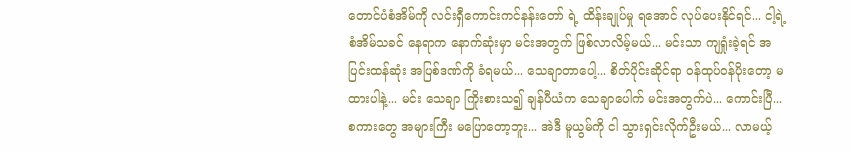တောင်ပံစံအိမ်ကို လင်းရှီကောင်းကင်နန်းတော် ရဲ့ ထိန်းချုပ်မှု ရအောင် လုပ်ပေးနိုင်ရင်... ငါ့ရဲ့ စံအိမ်သခင် နေရာက နောက်ဆုံးမှာ မင်းအတွက် ဖြစ်လာလိမ့်မယ်... မင်းသာ ကျရှုံးခဲ့ရင် အပြင်းထန်ဆုံး အပြစ်ဒဏ်ကို ခံရမယ်... သေချာတာပေါ့... စိတ်ပိုင်းဆိုင်ရာ ဝန်ထုပ်ဝန်ပိုးတော့ မထားပါနဲ့... မင်း သေချာ ကြိုးစားသ၍ ချန်ပီယံက သေချာပေါက် မင်းအတွက်ပဲ... ကောင်းပြီ... စကားတွေ အများကြီး မပြောတော့ဘူး... အဲဒီ မူယွမ်ကို ငါ သွားရှင်းလိုက်ဦးမယ်... လာမယ့်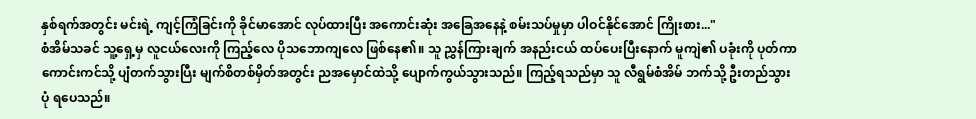နှစ်ရက်အတွင်း မင်းရဲ့ ကျင့်ကြံခြင်းကို ခိုင်မာအောင် လုပ်ထားပြီး အကောင်းဆုံး အခြေအနေနဲ့ စမ်းသပ်မှုမှာ ပါဝင်နိုင်အောင် ကြိုးစား..."
စံအိမ်သခင် သူ့ရှေ့မှ လူငယ်လေးကို ကြည့်လေ ပိုသဘောကျလေ ဖြစ်နေ၏။ သူ ညွှန်ကြားချက် အနည်းငယ် ထပ်ပေးပြီးနောက် မူကျဲ၏ ပခုံးကို ပုတ်ကာ ကောင်းကင်သို့ ပျံတက်သွားပြီး မျက်စိတစ်မှိတ်အတွင်း ညအမှောင်ထဲသို့ ပျောက်ကွယ်သွားသည်။ ကြည့်ရသည်မှာ သူ လီရွမ်စံအိမ် ဘက်သို့ ဦးတည်သွားပုံ ရပေသည်။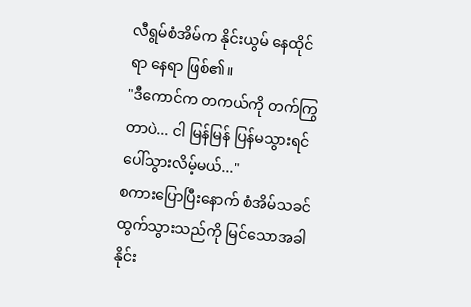လီရွမ်စံအိမ်က နိုင်းယွမ် နေထိုင်ရာ နေရာ ဖြစ်၏။
"ဒီကောင်က တကယ်ကို တက်ကြွတာပဲ... ငါ မြန်မြန် ပြန်မသွားရင် ပေါ်သွားလိမ့်မယ်..."
စကားပြောပြီးနောက် စံအိမ်သခင် ထွက်သွားသည်ကို မြင်သောအခါ နိုင်း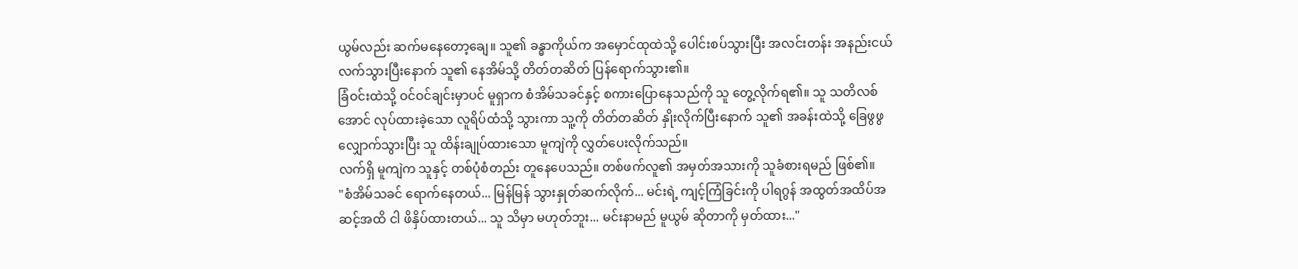ယွမ်လည်း ဆက်မနေတော့ချေ။ သူ၏ ခန္ဓာကိုယ်က အမှောင်ထုထဲသို့ ပေါင်းစပ်သွားပြီး အလင်းတန်း အနည်းငယ် လက်သွားပြီးနောက် သူ၏ နေအိမ်သို့ တိတ်တဆိတ် ပြန်ရောက်သွား၏။
ခြံဝင်းထဲသို့ ဝင်ဝင်ချင်းမှာပင် မူရှာက စံအိမ်သခင်နှင့် စကားပြောနေသည်ကို သူ တွေ့လိုက်ရ၏။ သူ သတိလစ်အောင် လုပ်ထားခဲ့သော လူရိပ်ထံသို့ သွားကာ သူ့ကို တိတ်တဆိတ် နှိုးလိုက်ပြီးနောက် သူ၏ အခန်းထဲသို့ ခြေဖွဖွ လျှောက်သွားပြီး သူ ထိန်းချုပ်ထားသော မူကျဲကို လွှတ်ပေးလိုက်သည်။
လက်ရှိ မူကျဲက သူနှင့် တစ်ပုံစံတည်း တူနေပေသည်။ တစ်ဖက်လူ၏ အမှတ်အသားကို သူခံစားရမည် ဖြစ်၏။
"စံအိမ်သခင် ရောက်နေတယ်... မြန်မြန် သွားနှုတ်ဆက်လိုက်... မင်းရဲ့ ကျင့်ကြံခြင်းကို ပါရဂွန် အထွတ်အထိပ်အဆင့်အထိ ငါ ဖိနှိပ်ထားတယ်... သူ သိမှာ မဟုတ်ဘူး... မင်းနာမည် မူယွမ် ဆိုတာကို မှတ်ထား..."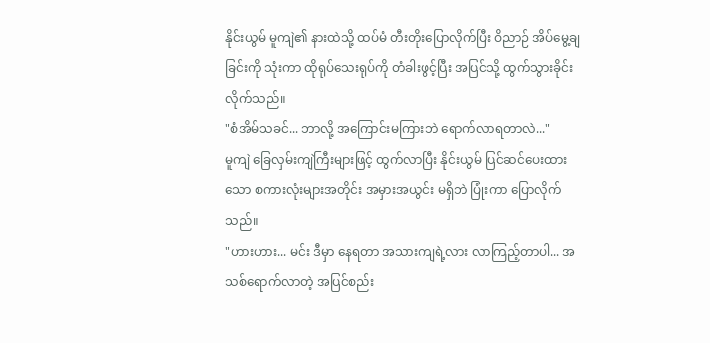နိုင်းယွမ် မူကျဲ၏ နားထဲသို့ ထပ်မံ တီးတိုးပြောလိုက်ပြီး ဝိညာဉ် အိပ်မွေ့ချခြင်းကို သုံးကာ ထိုရုပ်သေးရုပ်ကို တံခါးဖွင့်ပြီး အပြင်သို့ ထွက်သွားခိုင်းလိုက်သည်။
"စံအိမ်သခင်... ဘာလို့ အကြောင်းမကြားဘဲ ရောက်လာရတာလဲ..."
မူကျဲ ခြေလှမ်းကျဲကြီးများဖြင့် ထွက်လာပြီး နိုင်းယွမ် ပြင်ဆင်ပေးထားသော စကားလုံးများအတိုင်း အမှားအယွင်း မရှိဘဲ ပြုံးကာ ပြောလိုက်သည်။
"ဟားဟား... မင်း ဒီမှာ နေရတာ အသားကျရဲ့လား လာကြည့်တာပါ... အသစ်ရောက်လာတဲ့ အပြင်စည်း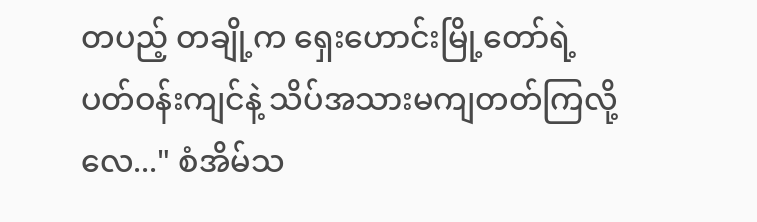တပည့် တချို့က ရှေးဟောင်းမြို့တော်ရဲ့ ပတ်ဝန်းကျင်နဲ့ သိပ်အသားမကျတတ်ကြလို့လေ..." စံအိမ်သ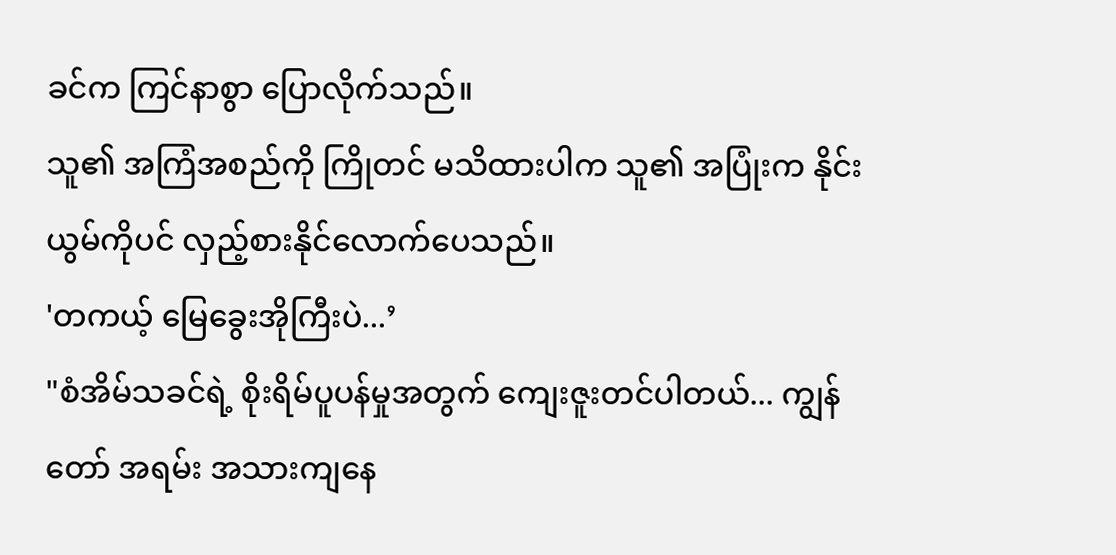ခင်က ကြင်နာစွာ ပြောလိုက်သည်။
သူ၏ အကြံအစည်ကို ကြိုတင် မသိထားပါက သူ၏ အပြုံးက နိုင်းယွမ်ကိုပင် လှည့်စားနိုင်လောက်ပေသည်။
'တကယ့် မြေခွေးအိုကြီးပဲ...’
"စံအိမ်သခင်ရဲ့ စိုးရိမ်ပူပန်မှုအတွက် ကျေးဇူးတင်ပါတယ်... ကျွန်တော် အရမ်း အသားကျနေ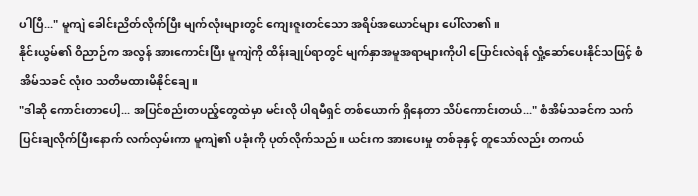ပါပြီ..." မူကျဲ ခေါင်းညိတ်လိုက်ပြီး မျက်လုံးများတွင် ကျေးဇူးတင်သော အရိပ်အယောင်များ ပေါ်လာ၏။
နိုင်းယွမ်၏ ဝိညာဉ်က အလွန် အားကောင်းပြီး မူကျဲကို ထိန်းချုပ်ရာတွင် မျက်နှာအမူအရာများကိုပါ ပြောင်းလဲရန် လှုံ့ဆော်ပေးနိုင်သဖြင့် စံအိမ်သခင် လုံးဝ သတိမထားမိနိုင်ချေ။
"ဒါဆို ကောင်းတာပေါ့... အပြင်စည်းတပည့်တွေထဲမှာ မင်းလို ပါရမီရှင် တစ်ယောက် ရှိနေတာ သိပ်ကောင်းတယ်..." စံအိမ်သခင်က သက်ပြင်းချလိုက်ပြီးနောက် လက်လှမ်းကာ မူကျဲ၏ ပခုံးကို ပုတ်လိုက်သည်။ ယင်းက အားပေးမှု တစ်ခုနှင့် တူသော်လည်း တကယ်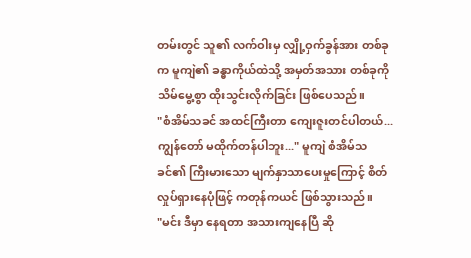တမ်းတွင် သူ၏ လက်ဝါးမှ လျှို့ဝှက်ခွန်အား တစ်ခုက မူကျဲ၏ ခန္ဓာကိုယ်ထဲသို့ အမှတ်အသား တစ်ခုကို သိမ်မွေ့စွာ ထိုးသွင်းလိုက်ခြင်း ဖြစ်ပေသည်။
"စံအိမ်သခင် အထင်ကြီးတာ ကျေးဇူးတင်ပါတယ်... ကျွန်တော် မထိုက်တန်ပါဘူး..." မူကျဲ စံအိမ်သခင်၏ ကြီးမားသော မျက်နှာသာပေးမှုကြောင့် စိတ်လှုပ်ရှားနေပုံဖြင့် ကတုန်ကယင် ဖြစ်သွားသည်။
"မင်း ဒီမှာ နေရတာ အသားကျနေပြီ ဆို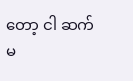တော့ ငါ ဆက်မ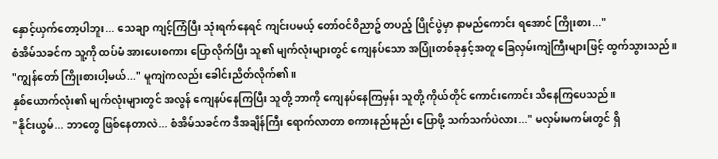နှောင့်ယှက်တော့ပါဘူး... သေချာ ကျင့်ကြံပြီး သုံးရက်နေရင် ကျင်းပမယ့် တော်ဝင်ဝိညာဥ် တပည့် ပြိုင်ပွဲမှာ နာမည်ကောင်း ရအောင် ကြိုးစား..."
စံအိမ်သခင်က သူ့ကို ထပ်မံ အားပေးစကား ပြောလိုက်ပြီး သူ၏ မျက်လုံးများတွင် ကျေနပ်သော အပြုံးတစ်ခုနှင့်အတူ ခြေလှမ်းကျဲကြီးများဖြင့် ထွက်သွားသည်။
"ကျွန်တော် ကြိုးစားပါ့မယ်..." မူကျဲကလည်း ခေါင်းညိတ်လိုက်၏။
နှစ်ယောက်လုံး၏ မျက်လုံးများတွင် အလွန် ကျေနပ်နေကြပြီး သူတို့ ဘာကို ကျေနပ်နေကြမှန်း သူတို့ ကိုယ်တိုင် ကောင်းကောင်း သိနေကြပေသည်။
"နိုင်းယွမ်... ဘာတွေ ဖြစ်နေတာလဲ... စံအိမ်သခင်က ဒီအချိန်ကြီး ရောက်လာတာ စကားနည်းနည်း ပြောဖို့ သက်သက်ပဲလား..." မလှမ်းမကမ်းတွင် ရှိ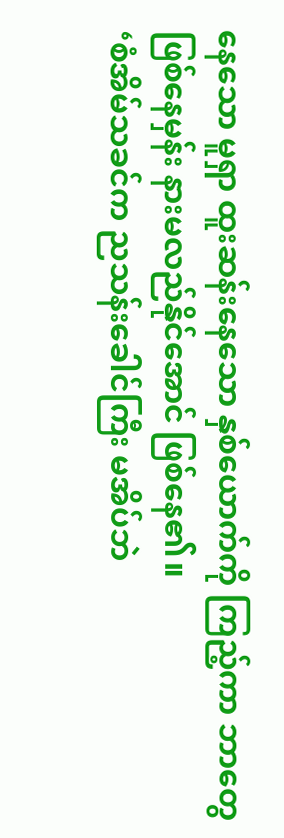နေသော မူရှာ ထူးဆန်းနေသော နှစ်ယောက်ကို ကြည့်ကာ ဘာတွေ ဖြစ်နေမှန်း နားမလည်နိုင်အောင် ဖြစ်နေ၏။
‘စံအိမ်သခင်က ညသန်းခေါင်ကြီး မအိပ်ဘဲ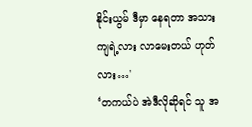နိုင်းယွမ် ဒီမှာ နေရတာ အသားကျရဲ့လား လာမေးတယ် ဟုတ်လား…'
‘တကယ်ပဲ အဲဒီလိုဆိုရင် သူ အ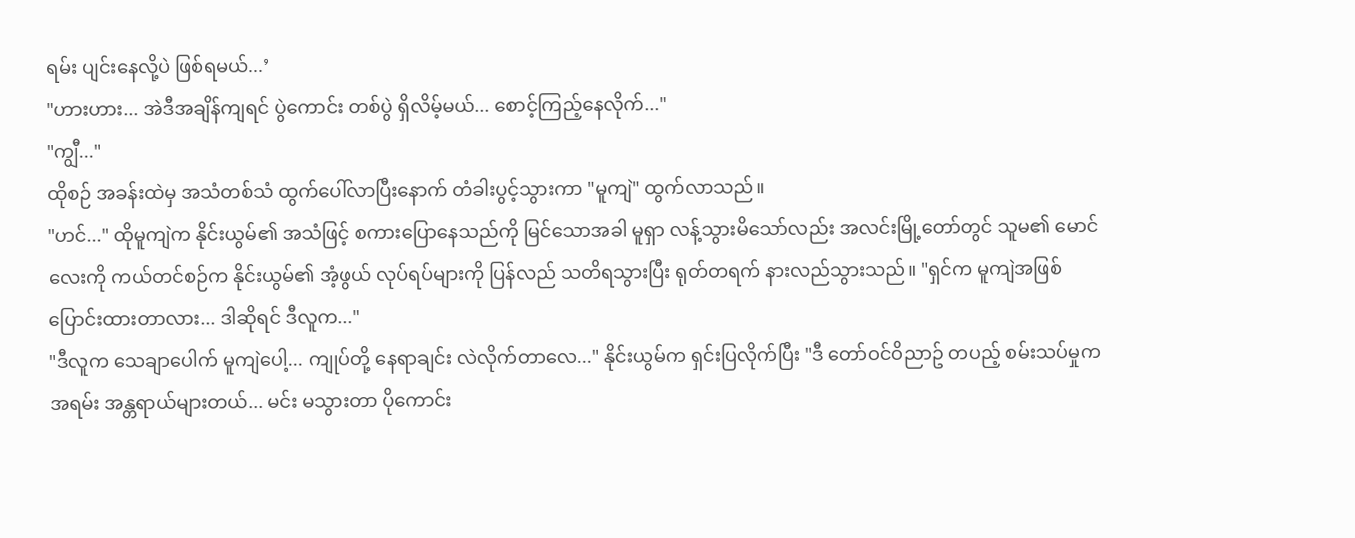ရမ်း ပျင်းနေလို့ပဲ ဖြစ်ရမယ်...’
"ဟားဟား... အဲဒီအချိန်ကျရင် ပွဲကောင်း တစ်ပွဲ ရှိလိမ့်မယ်... စောင့်ကြည့်နေလိုက်..."
"ကျွီ..."
ထိုစဉ် အခန်းထဲမှ အသံတစ်သံ ထွက်ပေါ်လာပြီးနောက် တံခါးပွင့်သွားကာ "မူကျဲ" ထွက်လာသည်။
"ဟင်..." ထိုမူကျဲက နိုင်းယွမ်၏ အသံဖြင့် စကားပြောနေသည်ကို မြင်သောအခါ မူရှာ လန့်သွားမိသော်လည်း အလင်းမြို့တော်တွင် သူမ၏ မောင်လေးကို ကယ်တင်စဉ်က နိုင်းယွမ်၏ အံ့ဖွယ် လုပ်ရပ်များကို ပြန်လည် သတိရသွားပြီး ရုတ်တရက် နားလည်သွားသည်။ "ရှင်က မူကျဲအဖြစ် ပြောင်းထားတာလား... ဒါဆိုရင် ဒီလူက..."
"ဒီလူက သေချာပေါက် မူကျဲပေါ့... ကျုပ်တို့ နေရာချင်း လဲလိုက်တာလေ..." နိုင်းယွမ်က ရှင်းပြလိုက်ပြီး "ဒီ တော်ဝင်ဝိညာဥ် တပည့် စမ်းသပ်မှုက အရမ်း အန္တရာယ်များတယ်... မင်း မသွားတာ ပိုကောင်း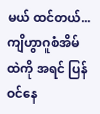မယ် ထင်တယ်... ကျိဟွာဂူစံအိမ်ထဲကို အရင် ပြန်ဝင်နေ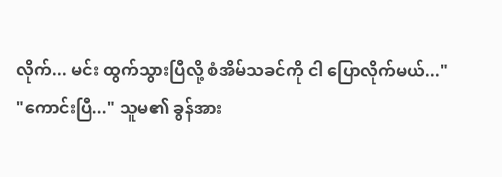လိုက်... မင်း ထွက်သွားပြီလို့ စံအိမ်သခင်ကို ငါ ပြောလိုက်မယ်..."
"ကောင်းပြီ..." သူမ၏ ခွန်အား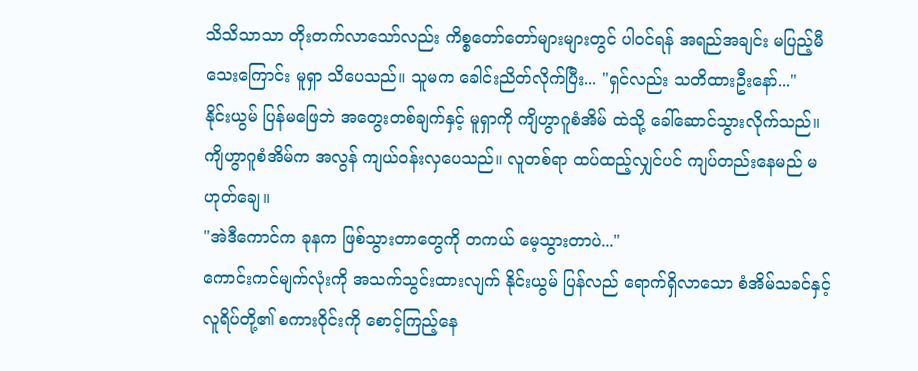သိသိသာသာ တိုးတက်လာသော်လည်း ကိစ္စတော်တော်များများတွင် ပါဝင်ရန် အရည်အချင်း မပြည့်မီသေးကြောင်း မူရှာ သိပေသည်။ သူမက ခေါင်းညိတ်လိုက်ပြီး... "ရှင်လည်း သတိထားဦးနော်..."
နိုင်းယွမ် ပြန်မဖြေဘဲ အတွေးတစ်ချက်နှင့် မူရှာကို ကျိဟွာဂူစံအိမ် ထဲသို့ ခေါ်ဆောင်သွားလိုက်သည်။
ကျိဟွာဂူစံအိမ်က အလွန် ကျယ်ဝန်းလှပေသည်။ လူတစ်ရာ ထပ်ထည့်လျှင်ပင် ကျပ်တည်းနေမည် မဟုတ်ချေ။
"အဲဒီကောင်က ခုနက ဖြစ်သွားတာတွေကို တကယ် မေ့သွားတာပဲ..."
ကောင်းကင်မျက်လုံးကို အသက်သွင်းထားလျက် နိုင်းယွမ် ပြန်လည် ရောက်ရှိလာသော စံအိမ်သခင်နှင့် လူရိပ်တို့၏ စကားဝိုင်းကို စောင့်ကြည့်နေ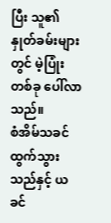ပြီး သူ၏ နှုတ်ခမ်းများတွင် မဲ့ပြုံး တစ်ခု ပေါ်လာသည်။
စံအိမ်သခင် ထွက်သွားသည်နှင့် ယခင်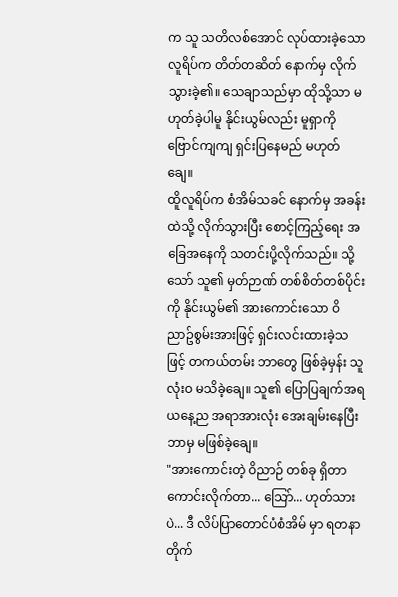က သူ သတိလစ်အောင် လုပ်ထားခဲ့သော လူရိပ်က တိတ်တဆိတ် နောက်မှ လိုက်သွားခဲ့၏။ သေချာသည်မှာ ထိုသို့သာ မဟုတ်ခဲ့ပါမူ နိုင်းယွမ်လည်း မူရှာကို ဗြောင်ကျကျ ရှင်းပြနေမည် မဟုတ်ချေ။
ထိူလူရိပ်က စံအိမ်သခင် နောက်မှ အခန်းထဲသို့ လိုက်သွားပြီး စောင့်ကြည့်ရေး အခြေအနေကို သတင်းပို့လိုက်သည်။ သို့သော် သူ၏ မှတ်ဉာဏ် တစ်စိတ်တစ်ပိုင်းကို နိုင်းယွမ်၏ အားကောင်းသော ဝိညာဥ်စွမ်းအားဖြင့် ရှင်းလင်းထားခဲ့သဖြင့် တကယ်တမ်း ဘာတွေ ဖြစ်ခဲ့မှန်း သူ လုံးဝ မသိခဲ့ချေ။ သူ၏ ပြောပြချက်အရ ယနေ့ည အရာအားလုံး အေးချမ်းနေပြီး ဘာမှ မဖြစ်ခဲ့ချေ။
"အားကောင်းတဲ့ ဝိညာဉ် တစ်ခု ရှိတာ ကောင်းလိုက်တာ... သြော်... ဟုတ်သားပဲ... ဒီ လိပ်ပြာတောင်ပံစံအိမ် မှာ ရတနာတိုက်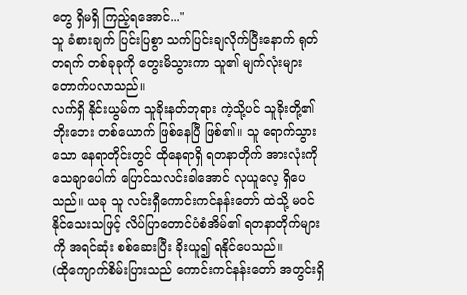တွေ ရှိမရှိ ကြည့်ရအောင်..."
သူ ခံစားချက် ပြင်းပြစွာ သက်ပြင်းချလိုက်ပြီးနောက် ရုတ်တရက် တစ်ခုခုကို တွေးမိသွားကာ သူ၏ မျက်လုံးများ တောက်ပလာသည်။
လက်ရှိ နိုင်းယွမ်က သူခိုးနတ်ဘုရား ကဲ့သို့ပင် သူခိုးတို့၏ ဘိုးဘေး တစ်ယောက် ဖြစ်နေပြီ ဖြစ်၏။ သူ ရောက်သွားသော နေရာတိုင်းတွင် ထိုနေရာရှိ ရတနာတိုက် အားလုံးကို သေချာပေါက် ပြောင်သလင်းခါအောင် လုယူလေ့ ရှိပေသည်။ ယခု သူ လင်းရှီကောင်းကင်နန်းတော် ထဲသို့ မဝင်နိုင်သေးသဖြင့် လိပ်ပြာတောင်ပံစံအိမ်၏ ရတနာတိုက်များကို အရင်ဆုံး စစ်ဆေးပြီး ခိုးယူ၍ ရနိုင်ပေသည်။
(ထိုကျောက်စိမ်းပြားသည် ကောင်းကင်နန်းတော် အတွင်းရှိ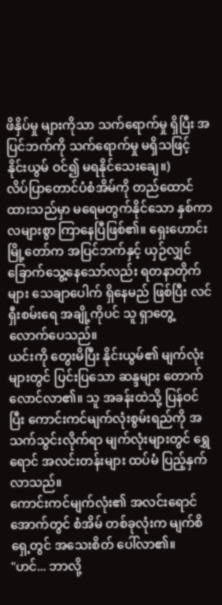ဖိနှိပ်မှု များကိုသာ သက်ရောက်မှု ရှိပြီး အပြင်ဘက်ကို သက်ရောက်မှု မရှိသဖြင့် နိုင်းယွမ် ဝင်၍ မရနိုင်သေးချေ။)
လိပ်ပြာတောင်ပံစံအိမ်ကို တည်ထောင်ထားသည်မှာ မရေမတွက်နိုင်သော နှစ်ကာလများစွာ ကြာနေပြီဖြစ်၏။ ရှေးဟောင်းမြို့တော်က အပြင်ဘက်နှင့် ယှဉ်လျှင် ခြောက်သွေ့နေသော်လည်း ရတနာတိုက်များ သေချာပေါက် ရှိနေမည် ဖြစ်ပြီး လင်ရှီးစမ်းရေ အချို့ကိုပင် သူ ရှာတွေ့လောက်ပေသည်။
ယင်းကို တွေးမိပြီး နိုင်းယွမ်၏ မျက်လုံးများတွင် ပြင်းပြသော ဆန္ဒများ တောက်လောင်လာ၏။ သူ အခန်းထဲသို့ ပြန်ဝင်ပြီး ကောင်းကင်မျက်လုံးစွမ်းရည်ကို အသက်သွင်းလိုက်ရာ မျက်လုံးများတွင် ရွှေရောင် အလင်းတန်းများ ထပ်မံ ပြည့်နှက်လာသည်။
ကောင်းကင်မျက်လုံး၏ အလင်းရောင်အောက်တွင် စံအိမ် တစ်ခုလုံးက မျက်စိရှေ့တွင် အသေးစိတ် ပေါ်လာ၏။
"ဟင်... ဘာလို့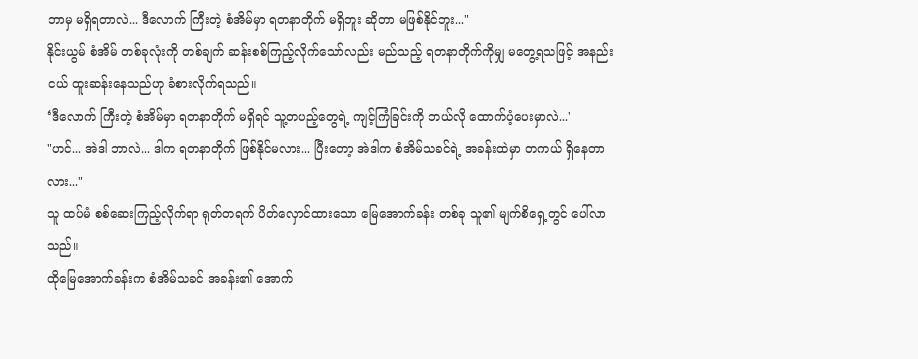ဘာမှ မရှိရတာလဲ... ဒီလောက် ကြီးတဲ့ စံအိမ်မှာ ရတနာတိုက် မရှိဘူး ဆိုတာ မဖြစ်နိုင်ဘူး..."
နိုင်းယွမ် စံအိမ် တစ်ခုလုံးကို တစ်ချက် ဆန်းစစ်ကြည့်လိုက်သော်လည်း မည်သည့် ရတနာတိုက်ကိုမျှ မတွေ့ရသဖြင့် အနည်းငယ် ထူးဆန်းနေသည်ဟု ခံစားလိုက်ရသည်။
‘ဒီလောက် ကြီးတဲ့ စံအိမ်မှာ ရတနာတိုက် မရှိရင် သူ့တပည့်တွေရဲ့ ကျင့်ကြံခြင်းကို ဘယ်လို ထောက်ပံ့ပေးမှာလဲ...'
"ဟင်... အဲဒါ ဘာလဲ... ဒါက ရတနာတိုက် ဖြစ်နိုင်မလား... ပြီးတော့ အဲဒါက စံအိမ်သခင်ရဲ့ အခန်းထဲမှာ တကယ် ရှိနေတာလား..."
သူ ထပ်မံ စစ်ဆေးကြည့်လိုက်ရာ ရုတ်တရက် ပိတ်လှောင်ထားသော မြေအောက်ခန်း တစ်ခု သူ၏ မျက်စိရှေ့တွင် ပေါ်လာသည်။
ထိုမြေအောက်ခန်းက စံအိမ်သခင် အခန်း၏ အောက်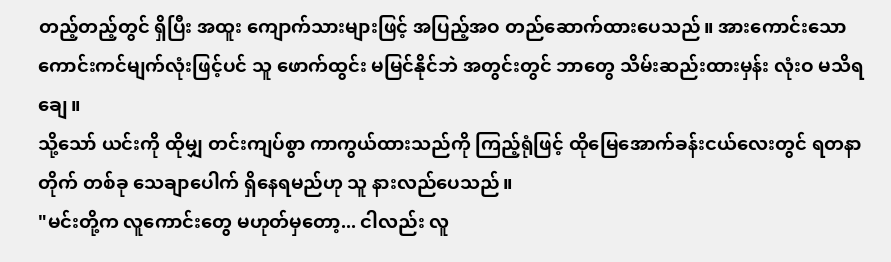တည့်တည့်တွင် ရှိပြီး အထူး ကျောက်သားများဖြင့် အပြည့်အဝ တည်ဆောက်ထားပေသည်။ အားကောင်းသော ကောင်းကင်မျက်လုံးဖြင့်ပင် သူ ဖောက်ထွင်း မမြင်နိုင်ဘဲ အတွင်းတွင် ဘာတွေ သိမ်းဆည်းထားမှန်း လုံးဝ မသိရချေ။
သို့သော် ယင်းကို ထိုမျှ တင်းကျပ်စွာ ကာကွယ်ထားသည်ကို ကြည့်ရုံဖြင့် ထိုမြေအောက်ခန်းငယ်လေးတွင် ရတနာတိုက် တစ်ခု သေချာပေါက် ရှိနေရမည်ဟု သူ နားလည်ပေသည်။
"မင်းတို့က လူကောင်းတွေ မဟုတ်မှတော့... ငါလည်း လူ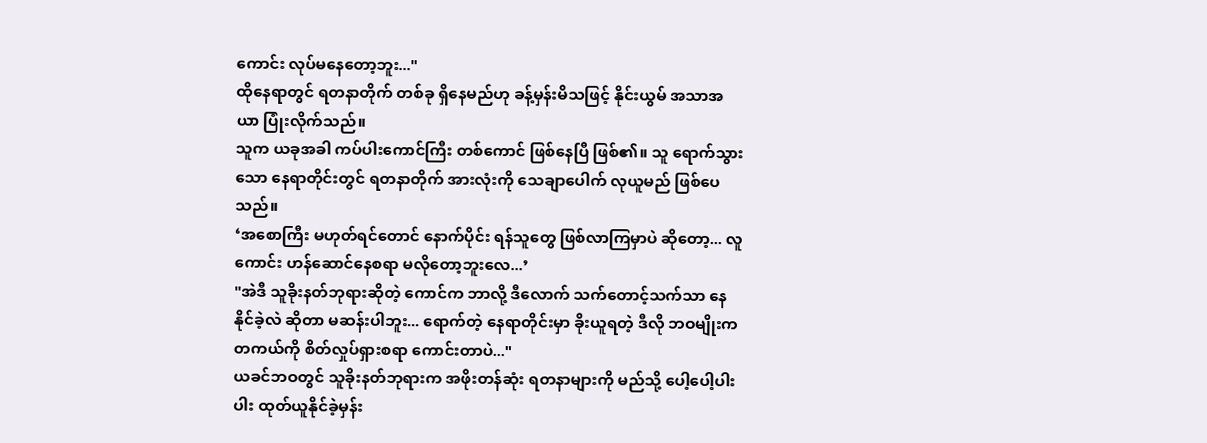ကောင်း လုပ်မနေတော့ဘူး..."
ထိုနေရာတွင် ရတနာတိုက် တစ်ခု ရှိနေမည်ဟု ခန့်မှန်းမိသဖြင့် နိုင်းယွမ် အသာအယာ ပြုံးလိုက်သည်။
သူက ယခုအခါ ကပ်ပါးကောင်ကြီး တစ်ကောင် ဖြစ်နေပြီ ဖြစ်၏။ သူ ရောက်သွားသော နေရာတိုင်းတွင် ရတနာတိုက် အားလုံးကို သေချာပေါက် လုယူမည် ဖြစ်ပေသည်။
‘အစောကြီး မဟုတ်ရင်တောင် နောက်ပိုင်း ရန်သူတွေ ဖြစ်လာကြမှာပဲ ဆိုတော့... လူကောင်း ဟန်ဆောင်နေစရာ မလိုတော့ဘူးလေ...’
"အဲဒီ သူခိုးနတ်ဘုရားဆိုတဲ့ ကောင်က ဘာလို့ ဒီလောက် သက်တောင့်သက်သာ နေနိုင်ခဲ့လဲ ဆိုတာ မဆန်းပါဘူး... ရောက်တဲ့ နေရာတိုင်းမှာ ခိုးယူရတဲ့ ဒီလို ဘဝမျိုးက တကယ်ကို စိတ်လှုပ်ရှားစရာ ကောင်းတာပဲ..."
ယခင်ဘဝတွင် သူခိုးနတ်ဘုရားက အဖိုးတန်ဆုံး ရတနာများကို မည်သို့ ပေါ့ပေါ့ပါးပါး ထုတ်ယူနိုင်ခဲ့မှန်း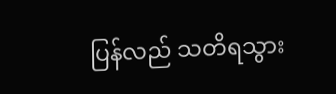ပြန်လည် သတိရသွား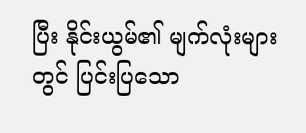ပြီး နိုင်းယွမ်၏ မျက်လုံးများတွင် ပြင်းပြသော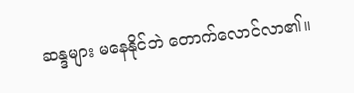ဆန္ဒများ မနေနိုင်ဘဲ တောက်လောင်လာ၏။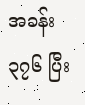အခန်း ၃၇၆ ပြီး